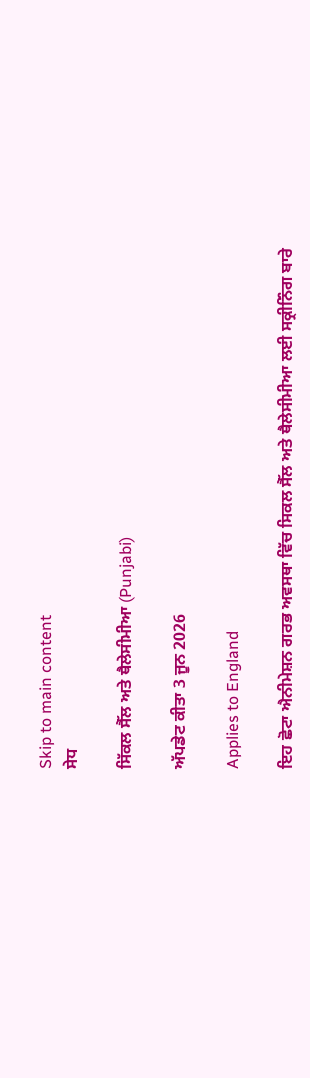Skip to main content
ਸੇਧ

ਸਿੱਕਲ ਸੈੱਲ ਅਤੇ ਥੈਲੇਸੀਮੀਆ (Punjabi)

ਅੱਪਡੇਟ ਕੀਤਾ 3 ਜੂਨ 2026

Applies to England

ਇਹ ਛੋਟਾ ਐਨੀਮੇਸ਼ਨ ਗਰਭ ਅਵਸਥਾ ਵਿੱਚ ਸਿਕਲ ਸੈੱਲ ਅਤੇ ਥੈਲੇਸੀਮੀਆ ਲਈ ਸਕ੍ਰੀਨਿੰਗ ਬਾਰੇ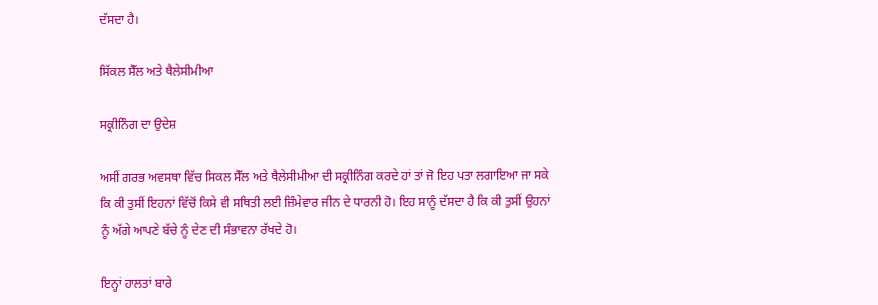ਦੱਸਦਾ ਹੈ।

ਸਿੱਕਲ ਸੈੱਲ ਅਤੇ ਥੈਲੇਸੀਮੀਆ

ਸਕ੍ਰੀਨਿੰਗ ਦਾ ਉਦੇਸ਼

ਅਸੀਂ ਗਰਭ ਅਵਸਥਾ ਵਿੱਚ ਸਿਕਲ ਸੈੱਲ ਅਤੇ ਥੈਲੇਸੀਮੀਆ ਦੀ ਸਕ੍ਰੀਨਿੰਗ ਕਰਦੇ ਹਾਂ ਤਾਂ ਜੋ ਇਹ ਪਤਾ ਲਗਾਇਆ ਜਾ ਸਕੇ ਕਿ ਕੀ ਤੁਸੀਂ ਇਹਨਾਂ ਵਿੱਚੋਂ ਕਿਸੇ ਵੀ ਸਥਿਤੀ ਲਈ ਜ਼ਿੰਮੇਵਾਰ ਜੀਨ ਦੇ ਧਾਰਨੀ ਹੋ। ਇਹ ਸਾਨੂੰ ਦੱਸਦਾ ਹੈ ਕਿ ਕੀ ਤੁਸੀਂ ਉਹਨਾਂ ਨੂੰ ਅੱਗੇ ਆਪਣੇ ਬੱਚੇ ਨੂੰ ਦੇਣ ਦੀ ਸੰਭਾਵਨਾ ਰੱਖਦੇ ਹੋ।

ਇਨ੍ਹਾਂ ਹਾਲਤਾਂ ਬਾਰੇ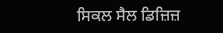ਸਿਕਲ ਸੈਲ ਡਿਜ਼ਿਜ਼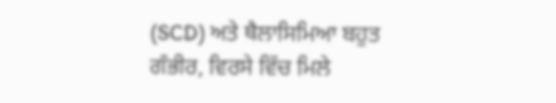(SCD) ਅਤੇ ਥੈਲਾਸਿਮਿਆ ਬਹੁਤ ਗੰਭੀਰ, ਵਿਰਸੇ ਵਿੱਚ ਮਿਲੇ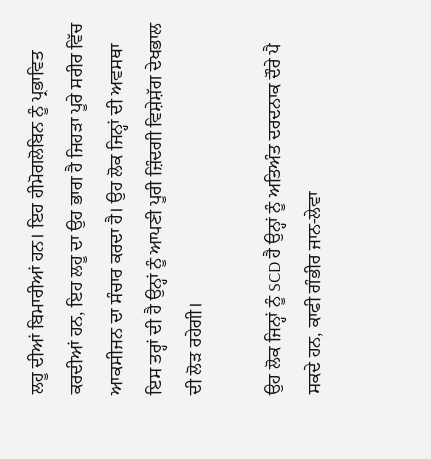ਲਹੂ ਦੀਆਂ ਬਿਮਾਰੀਆਂ ਹਨ। ਇਹ ਹੀਮੋਗਲੋਬਿਨ ਨੂੰ ਪ੍ਰਭਾਵਿਤ ਕਰਦੀਆਂ ਹਨ, ਇਹ ਲਹੂ ਦਾ ਉਹ ਭਾਗ ਹੈ ਜਿਹੜਾ ਪੂਰੇ ਸਰੀਰ ਵਿੱਚ ਆਕਸੀਜਨ ਦਾ ਸੰਚਾਰ ਕਰਦਾ ਹੈ। ਉਹ ਲੋਕ ਜਿਨ੍ਹਾਂ ਦੀ ਅਵਸਥਾ ਇਸ ਤਰ੍ਹਾਂ ਦੀ ਹੈ ਉਨ੍ਹਾਂ ਨੂੰ ਆਪਣੀ ਪੂਰੀ ਜ਼ਿੰਦਗੀ ਵਿਸ਼ੇਸ਼ੱਗ ਦੇਖਭਾਲ ਦੀ ਲੋੜ ਰਹੇਗੀ।

ਉਹ ਲੋਕ ਜਿਨ੍ਹਾਂ ਨੂੰ SCD ਹੈ ਉਨ੍ਹਾਂ ਨੂੰ ਅਤਿਅੰਤ ਦਰਦਨਾਕ ਦੌਰੇ ਪੈ ਸਕਦੇ ਹਨ, ਕਾਫੀ ਗੰਭੀਰ ਜਾਨ-ਲੇਵਾ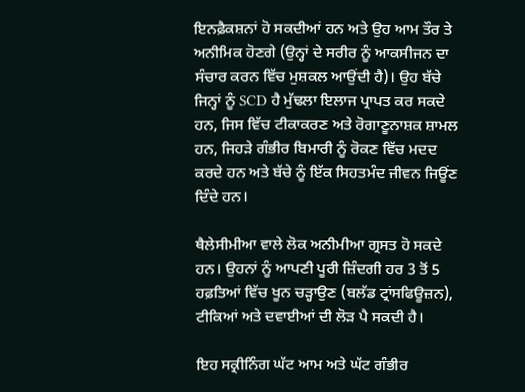ਇਨਫ਼ੈਕਸ਼ਨਾਂ ਹੋ ਸਕਦੀਆਂ ਹਨ ਅਤੇ ਉਹ ਆਮ ਤੌਰ ਤੇ ਅਨੀਮਿਕ ਹੋਣਗੇ (ਉਨ੍ਹਾਂ ਦੇ ਸਰੀਰ ਨੂੰ ਆਕਸੀਜਨ ਦਾ ਸੰਚਾਰ ਕਰਨ ਵਿੱਚ ਮੁਸ਼ਕਲ ਆਉਂਦੀ ਹੈ)। ਉਹ ਬੱਚੇ ਜਿਨ੍ਹਾਂ ਨੂੰ SCD ਹੈ ਮੁੱਢਲਾ ਇਲਾਜ ਪ੍ਰਾਪਤ ਕਰ ਸਕਦੇ ਹਨ, ਜਿਸ ਵਿੱਚ ਟੀਕਾਕਰਣ ਅਤੇ ਰੋਗਾਣੂਨਾਸ਼ਕ ਸ਼ਾਮਲ ਹਨ, ਜਿਹੜੇ ਗੰਭੀਰ ਬਿਮਾਰੀ ਨੂੰ ਰੋਕਣ ਵਿੱਚ ਮਦਦ ਕਰਦੇ ਹਨ ਅਤੇ ਬੱਚੇ ਨੂੰ ਇੱਕ ਸਿਹਤਮੰਦ ਜੀਵਨ ਜਿਊਂਣ ਦਿੰਦੇ ਹਨ।

ਥੈਲੇਸੀਮੀਆ ਵਾਲੇ ਲੋਕ ਅਨੀਮੀਆ ਗ੍ਰਸਤ ਹੋ ਸਕਦੇ ਹਨ। ਉਹਨਾਂ ਨੂੰ ਆਪਣੀ ਪੂਰੀ ਜ਼ਿੰਦਗੀ ਹਰ 3 ਤੋਂ 5 ਹਫ਼ਤਿਆਂ ਵਿੱਚ ਖੂਨ ਚੜ੍ਹਾਉਣ (ਬਲੱਡ ਟ੍ਰਾਂਸਫਿਊਜ਼ਨ), ਟੀਕਿਆਂ ਅਤੇ ਦਵਾਈਆਂ ਦੀ ਲੋੜ ਪੈ ਸਕਦੀ ਹੈ।

ਇਹ ਸਕ੍ਰੀਨਿੰਗ ਘੱਟ ਆਮ ਅਤੇ ਘੱਟ ਗੰਭੀਰ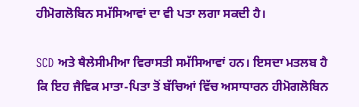ਹੀਮੋਗਲੋਬਿਨ ਸਮੱਸਿਆਵਾਂ ਦਾ ਵੀ ਪਤਾ ਲਗਾ ਸਕਦੀ ਹੈ।

SCD ਅਤੇ ਥੈਲੇਸੀਮੀਆ ਵਿਰਾਸਤੀ ਸਮੱਸਿਆਵਾਂ ਹਨ। ਇਸਦਾ ਮਤਲਬ ਹੈ ਕਿ ਇਹ ਜੈਵਿਕ ਮਾਤਾ-ਪਿਤਾ ਤੋਂ ਬੱਚਿਆਂ ਵਿੱਚ ਅਸਾਧਾਰਨ ਹੀਮੋਗਲੋਬਿਨ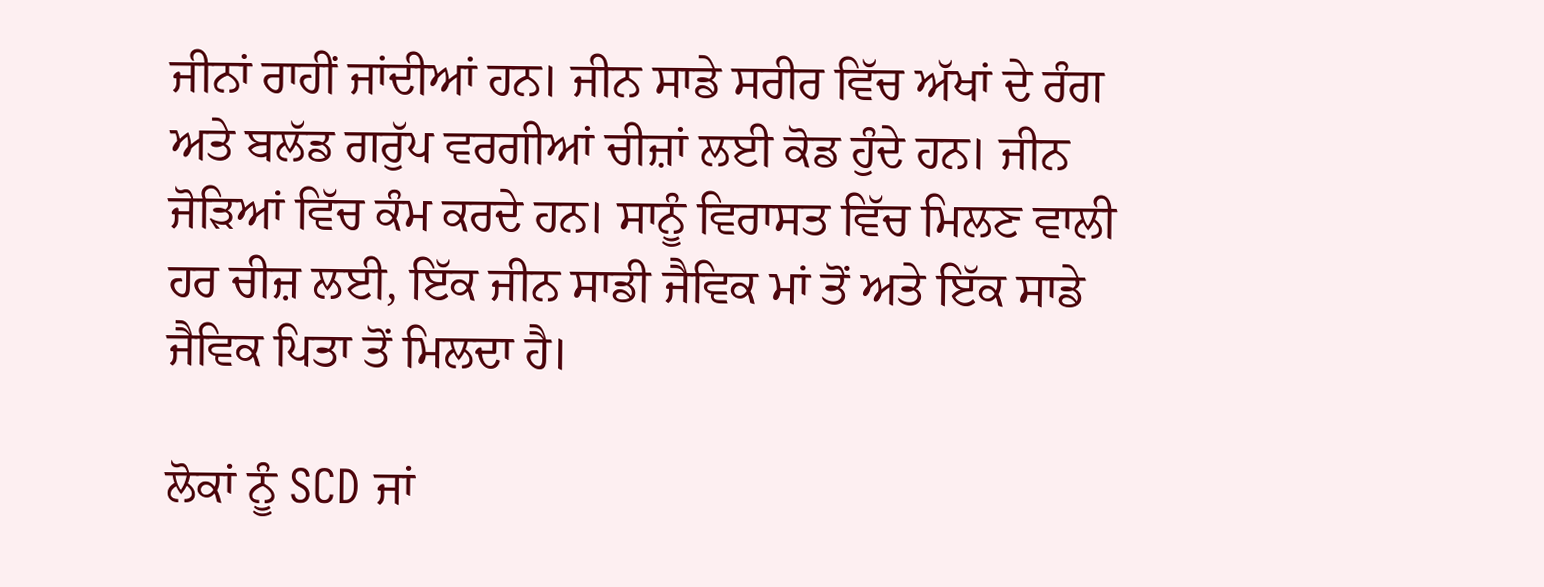ਜੀਨਾਂ ਰਾਹੀਂ ਜਾਂਦੀਆਂ ਹਨ। ਜੀਨ ਸਾਡੇ ਸਰੀਰ ਵਿੱਚ ਅੱਖਾਂ ਦੇ ਰੰਗ ਅਤੇ ਬਲੱਡ ਗਰੁੱਪ ਵਰਗੀਆਂ ਚੀਜ਼ਾਂ ਲਈ ਕੋਡ ਹੁੰਦੇ ਹਨ। ਜੀਨ ਜੋੜਿਆਂ ਵਿੱਚ ਕੰਮ ਕਰਦੇ ਹਨ। ਸਾਨੂੰ ਵਿਰਾਸਤ ਵਿੱਚ ਮਿਲਣ ਵਾਲੀ ਹਰ ਚੀਜ਼ ਲਈ, ਇੱਕ ਜੀਨ ਸਾਡੀ ਜੈਵਿਕ ਮਾਂ ਤੋਂ ਅਤੇ ਇੱਕ ਸਾਡੇ ਜੈਵਿਕ ਪਿਤਾ ਤੋਂ ਮਿਲਦਾ ਹੈ।

ਲੋਕਾਂ ਨੂੰ SCD ਜਾਂ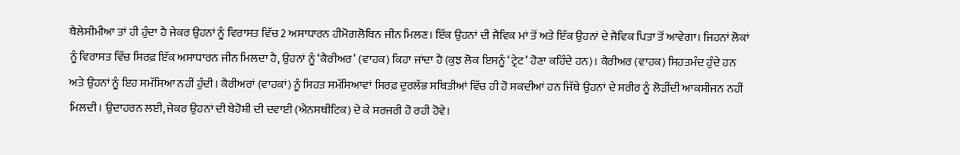ਥੈਲੇਸੀਮੀਆ ਤਾਂ ਹੀ ਹੁੰਦਾ ਹੈ ਜੇਕਰ ਉਹਨਾਂ ਨੂੰ ਵਿਰਾਸਤ ਵਿੱਚ 2 ਅਸਾਧਾਰਨ ਹੀਮੋਗਲੋਬਿਨ ਜੀਨ ਮਿਲਣ। ਇੱਕ ਉਹਨਾਂ ਦੀ ਜੈਵਿਕ ਮਾਂ ਤੋਂ ਅਤੇ ਇੱਕ ਉਹਨਾਂ ਦੇ ਜੈਵਿਕ ਪਿਤਾ ਤੋਂ ਆਵੇਗਾ। ਜਿਹਨਾਂ ਲੋਕਾਂ ਨੂੰ ਵਿਰਾਸਤ ਵਿੱਚ ਸਿਰਫ਼ ਇੱਕ ਅਸਾਧਾਰਨ ਜੀਨ ਮਿਲਦਾ ਹੈ, ਉਹਨਾਂ ਨੂੰ ‘ਕੈਰੀਅਰ’ (ਵਾਹਕ) ਕਿਹਾ ਜਾਂਦਾ ਹੈ (ਕੁਝ ਲੋਕ ਇਸਨੂੰ ‘ਟ੍ਰੇਟ’ ਹੋਣਾ ਕਹਿੰਦੇ ਹਨ)। ਕੈਰੀਅਰ (ਵਾਹਕ) ਸਿਹਤਮੰਦ ਹੁੰਦੇ ਹਨ ਅਤੇ ਉਹਨਾਂ ਨੂੰ ਇਹ ਸਮੱਸਿਆ ਨਹੀਂ ਹੁੰਦੀ। ਕੈਰੀਅਰਾਂ (ਵਾਹਕਾਂ) ਨੂੰ ਸਿਹਤ ਸਮੱਸਿਆਵਾਂ ਸਿਰਫ਼ ਦੁਰਲੱਭ ਸਥਿਤੀਆਂ ਵਿੱਚ ਹੀ ਹੋ ਸਕਦੀਆਂ ਹਨ ਜਿੱਥੇ ਉਹਨਾਂ ਦੇ ਸਰੀਰ ਨੂੰ ਲੋੜੀਂਦੀ ਆਕਸੀਜਨ ਨਹੀਂ ਮਿਲਦੀ। ਉਦਾਹਰਨ ਲਈ, ਜੇਕਰ ਉਹਨਾਂ ਦੀ ਬੇਹੋਸ਼ੀ ਦੀ ਦਵਾਈ (ਐਨਸਥੀਟਿਕ) ਦੇ ਕੇ ਸਰਜਰੀ ਹੋ ਰਹੀ ਹੋਵੇ।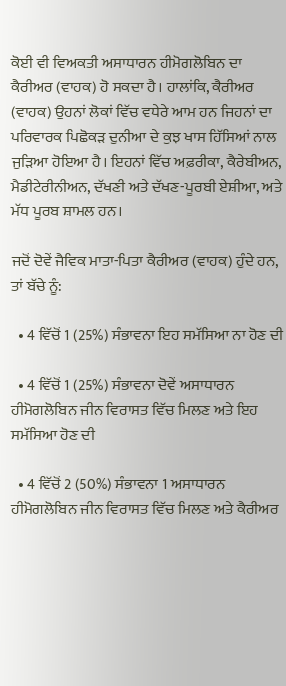ਕੋਈ ਵੀ ਵਿਅਕਤੀ ਅਸਾਧਾਰਨ ਹੀਮੋਗਲੋਬਿਨ ਦਾ ਕੈਰੀਅਰ (ਵਾਹਕ) ਹੋ ਸਕਦਾ ਹੈ। ਹਾਲਾਂਕਿ, ਕੈਰੀਅਰ (ਵਾਹਕ) ਉਹਨਾਂ ਲੋਕਾਂ ਵਿੱਚ ਵਧੇਰੇ ਆਮ ਹਨ ਜਿਹਨਾਂ ਦਾ ਪਰਿਵਾਰਕ ਪਿਛੋਕੜ ਦੁਨੀਆ ਦੇ ਕੁਝ ਖਾਸ ਹਿੱਸਿਆਂ ਨਾਲ ਜੁੜਿਆ ਹੋਇਆ ਹੈ। ਇਹਨਾਂ ਵਿੱਚ ਅਫ਼ਰੀਕਾ, ਕੈਰੇਬੀਅਨ, ਮੈਡੀਟੇਰੀਨੀਅਨ, ਦੱਖਣੀ ਅਤੇ ਦੱਖਣ-ਪੂਰਬੀ ਏਸ਼ੀਆ, ਅਤੇ ਮੱਧ ਪੂਰਬ ਸ਼ਾਮਲ ਹਨ।

ਜਦੋਂ ਦੋਵੇਂ ਜੈਵਿਕ ਮਾਤਾ-ਪਿਤਾ ਕੈਰੀਅਰ (ਵਾਹਕ) ਹੁੰਦੇ ਹਨ, ਤਾਂ ਬੱਚੇ ਨੂੰ:

  • 4 ਵਿੱਚੋਂ 1 (25%) ਸੰਭਾਵਨਾ ਇਹ ਸਮੱਸਿਆ ਨਾ ਹੋਣ ਦੀ

  • 4 ਵਿੱਚੋਂ 1 (25%) ਸੰਭਾਵਨਾ ਦੋਵੇਂ ਅਸਾਧਾਰਨ ਹੀਮੋਗਲੋਬਿਨ ਜੀਨ ਵਿਰਾਸਤ ਵਿੱਚ ਮਿਲਣ ਅਤੇ ਇਹ ਸਮੱਸਿਆ ਹੋਣ ਦੀ

  • 4 ਵਿੱਚੋਂ 2 (50%) ਸੰਭਾਵਨਾ 1 ਅਸਾਧਾਰਨ ਹੀਮੋਗਲੋਬਿਨ ਜੀਨ ਵਿਰਾਸਤ ਵਿੱਚ ਮਿਲਣ ਅਤੇ ਕੈਰੀਅਰ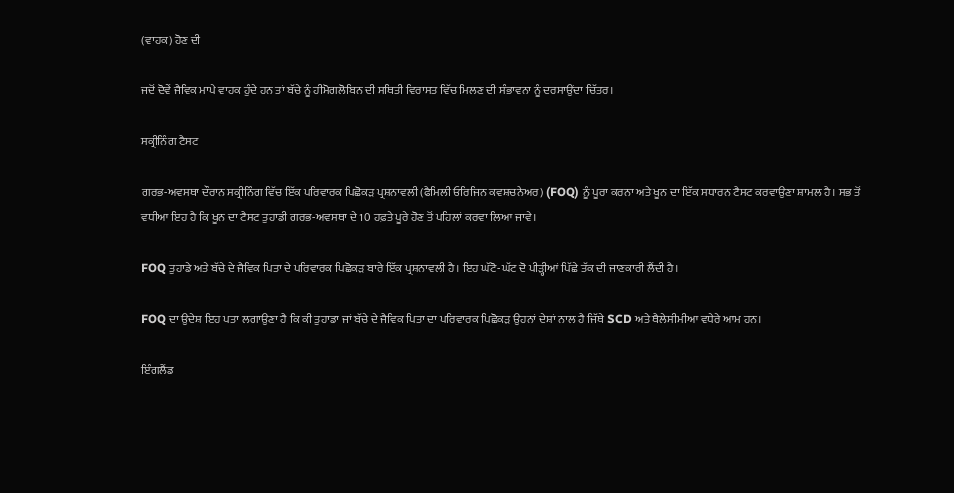(ਵਾਹਕ) ਹੋਣ ਦੀ

ਜਦੋਂ ਦੋਵੇਂ ਜੈਵਿਕ ਮਾਪੇ ਵਾਹਕ ਹੁੰਦੇ ਹਨ ਤਾਂ ਬੱਚੇ ਨੂੰ ਹੀਮੋਗਲੋਬਿਨ ਦੀ ਸਥਿਤੀ ਵਿਰਾਸਤ ਵਿੱਚ ਮਿਲਣ ਦੀ ਸੰਭਾਵਨਾ ਨੂੰ ਦਰਸਾਉਂਦਾ ਚਿੱਤਰ।

ਸਕ੍ਰੀਨਿੰਗ ਟੈਸਟ

ਗਰਭ-ਅਵਸਥਾ ਦੌਰਾਨ ਸਕ੍ਰੀਨਿੰਗ ਵਿੱਚ ਇੱਕ ਪਰਿਵਾਰਕ ਪਿਛੋਕੜ ਪ੍ਰਸ਼ਨਾਵਲੀ (ਫੈਮਿਲੀ ਓਰਿਜਿਨ ਕਵਸ਼ਚਨੇਅਰ) (FOQ) ਨੂੰ ਪੂਰਾ ਕਰਨਾ ਅਤੇ ਖੂਨ ਦਾ ਇੱਕ ਸਧਾਰਨ ਟੈਸਟ ਕਰਵਾਉਣਾ ਸ਼ਾਮਲ ਹੈ। ਸਭ ਤੋਂ ਵਧੀਆ ਇਹ ਹੈ ਕਿ ਖੂਨ ਦਾ ਟੈਸਟ ਤੁਹਾਡੀ ਗਰਭ-ਅਵਸਥਾ ਦੇ 10 ਹਫ਼ਤੇ ਪੂਰੇ ਹੋਣ ਤੋਂ ਪਹਿਲਾਂ ਕਰਵਾ ਲਿਆ ਜਾਵੇ।

FOQ ਤੁਹਾਡੇ ਅਤੇ ਬੱਚੇ ਦੇ ਜੈਵਿਕ ਪਿਤਾ ਦੇ ਪਰਿਵਾਰਕ ਪਿਛੋਕੜ ਬਾਰੇ ਇੱਕ ਪ੍ਰਸ਼ਨਾਵਲੀ ਹੈ। ਇਹ ਘੱਟੋ-ਘੱਟ ਦੋ ਪੀੜ੍ਹੀਆਂ ਪਿੱਛੇ ਤੱਕ ਦੀ ਜਾਣਕਾਰੀ ਲੈਂਦੀ ਹੈ।

FOQ ਦਾ ਉਦੇਸ਼ ਇਹ ਪਤਾ ਲਗਾਉਣਾ ਹੈ ਕਿ ਕੀ ਤੁਹਾਡਾ ਜਾਂ ਬੱਚੇ ਦੇ ਜੈਵਿਕ ਪਿਤਾ ਦਾ ਪਰਿਵਾਰਕ ਪਿਛੋਕੜ ਉਹਨਾਂ ਦੇਸ਼ਾਂ ਨਾਲ ਹੈ ਜਿੱਥੇ SCD ਅਤੇ ਥੈਲੇਸੀਮੀਆ ਵਧੇਰੇ ਆਮ ਹਨ।

ਇੰਗਲੈਂਡ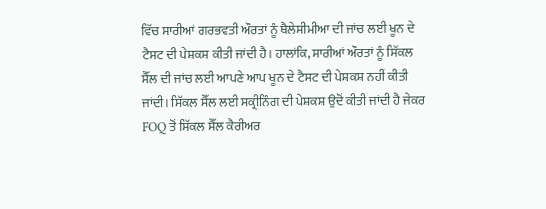ਵਿੱਚ ਸਾਰੀਆਂ ਗਰਭਵਤੀ ਔਰਤਾਂ ਨੂੰ ਥੈਲੇਸੀਮੀਆ ਦੀ ਜਾਂਚ ਲਈ ਖੂਨ ਦੇ ਟੈਸਟ ਦੀ ਪੇਸ਼ਕਸ਼ ਕੀਤੀ ਜਾਂਦੀ ਹੈ। ਹਾਲਾਂਕਿ, ਸਾਰੀਆਂ ਔਰਤਾਂ ਨੂੰ ਸਿੱਕਲ ਸੈੱਲ ਦੀ ਜਾਂਚ ਲਈ ਆਪਣੇ ਆਪ ਖੂਨ ਦੇ ਟੈਸਟ ਦੀ ਪੇਸ਼ਕਸ਼ ਨਹੀਂ ਕੀਤੀ ਜਾਂਦੀ। ਸਿੱਕਲ ਸੈੱਲ ਲਈ ਸਕ੍ਰੀਨਿੰਗ ਦੀ ਪੇਸ਼ਕਸ਼ ਉਦੋਂ ਕੀਤੀ ਜਾਂਦੀ ਹੈ ਜੇਕਰ FOQ ਤੋਂ ਸਿੱਕਲ ਸੈੱਲ ਕੈਰੀਅਰ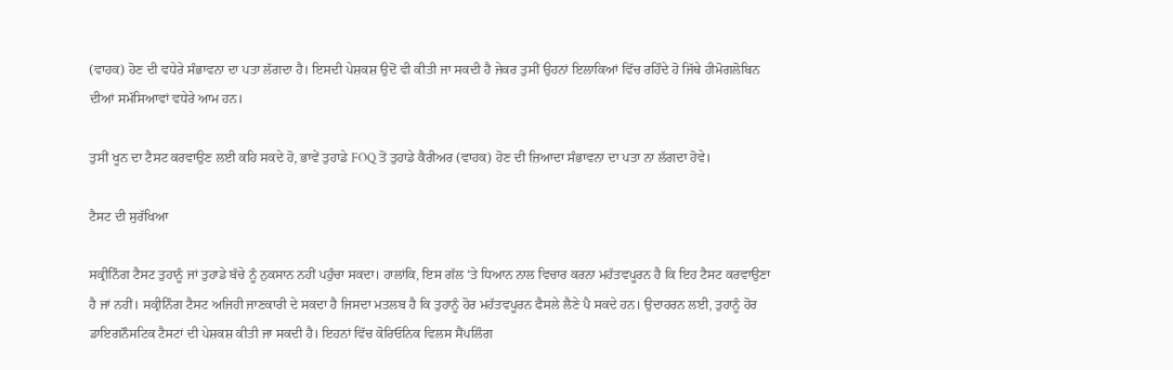(ਵਾਹਕ) ਹੋਣ ਦੀ ਵਧੇਰੇ ਸੰਭਾਵਨਾ ਦਾ ਪਤਾ ਲੱਗਦਾ ਹੈ। ਇਸਦੀ ਪੇਸ਼ਕਸ਼ ਉਦੋਂ ਵੀ ਕੀਤੀ ਜਾ ਸਕਦੀ ਹੈ ਜੇਕਰ ਤੁਸੀਂ ਉਹਨਾਂ ਇਲਾਕਿਆਂ ਵਿੱਚ ਰਹਿੰਦੇ ਹੋ ਜਿੱਥੇ ਹੀਮੋਗਲੋਬਿਨ ਦੀਆਂ ਸਮੱਸਿਆਵਾਂ ਵਧੇਰੇ ਆਮ ਹਨ।

ਤੁਸੀਂ ਖੂਨ ਦਾ ਟੈਸਟ ਕਰਵਾਉਣ ਲਈ ਕਹਿ ਸਕਦੇ ਹੋ, ਭਾਵੇਂ ਤੁਹਾਡੇ FOQ ਤੋਂ ਤੁਹਾਡੇ ਕੈਰੀਅਰ (ਵਾਹਕ) ਹੋਣ ਦੀ ਜ਼ਿਆਦਾ ਸੰਭਾਵਨਾ ਦਾ ਪਤਾ ਨਾ ਲੱਗਦਾ ਹੋਵੇ।

ਟੈਸਟ ਦੀ ਸੁਰੱਖਿਆ

ਸਕ੍ਰੀਨਿੰਗ ਟੈਸਟ ਤੁਹਾਨੂੰ ਜਾਂ ਤੁਹਾਡੇ ਬੱਚੇ ਨੂੰ ਨੁਕਸਾਨ ਨਹੀਂ ਪਹੁੰਚਾ ਸਕਦਾ। ਹਾਲਾਂਕਿ, ਇਸ ਗੱਲ ‘ਤੇ ਧਿਆਨ ਨਾਲ ਵਿਚਾਰ ਕਰਨਾ ਮਹੱਤਵਪੂਰਨ ਹੈ ਕਿ ਇਹ ਟੈਸਟ ਕਰਵਾਉਣਾ ਹੈ ਜਾਂ ਨਹੀਂ। ਸਕ੍ਰੀਨਿੰਗ ਟੈਸਟ ਅਜਿਹੀ ਜਾਣਕਾਰੀ ਦੇ ਸਕਦਾ ਹੈ ਜਿਸਦਾ ਮਤਲਬ ਹੈ ਕਿ ਤੁਹਾਨੂੰ ਹੋਰ ਮਹੱਤਵਪੂਰਨ ਫੈਸਲੇ ਲੈਣੇ ਪੈ ਸਕਦੇ ਹਨ। ਉਦਾਹਰਨ ਲਈ, ਤੁਹਾਨੂੰ ਹੋਰ ਡਾਇਗਨੌਸਟਿਕ ਟੈਸਟਾਂ ਦੀ ਪੇਸ਼ਕਸ਼ ਕੀਤੀ ਜਾ ਸਕਦੀ ਹੈ। ਇਹਨਾਂ ਵਿੱਚ ਕੋਰਿਓਨਿਕ ਵਿਲਸ ਸੈਂਪਲਿੰਗ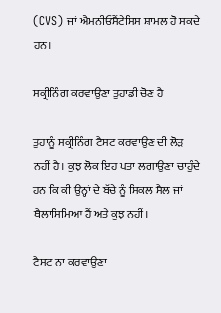(CVS) ਜਾਂ ਐਮਨੀਓਸੈਂਟੇਸਿਸ ਸ਼ਾਮਲ ਹੋ ਸਕਦੇ ਹਨ।

ਸਕ੍ਰੀਨਿੰਗ ਕਰਵਾਉਣਾ ਤੁਹਾਡੀ ਚੋਣ ਹੈ

ਤੁਹਾਨੂੰ ਸਕ੍ਰੀਨਿੰਗ ਟੈਸਟ ਕਰਵਾਉਣ ਦੀ ਲੋੜ ਨਹੀਂ ਹੈ। ਕੁਝ ਲੋਕ ਇਹ ਪਤਾ ਲਗਾਉਣਾ ਚਾਹੁੰਦੇ ਹਨ ਕਿ ਕੀ ਉਨ੍ਹਾਂ ਦੇ ਬੱਚੇ ਨੂੰ ਸਿਕਲ ਸੈਲ ਜਾਂ ਥੈਲਾਸਿਮਿਆ ਹੈਂ ਅਤੇ ਕੁਝ ਨਹੀਂ।

ਟੈਸਟ ਨਾ ਕਰਵਾਉਣਾ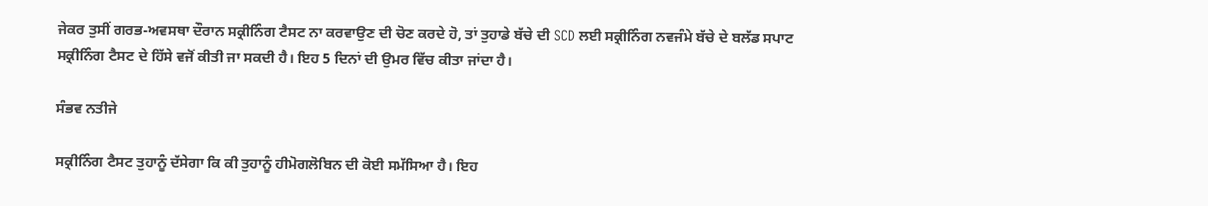ਜੇਕਰ ਤੁਸੀਂ ਗਰਭ-ਅਵਸਥਾ ਦੌਰਾਨ ਸਕ੍ਰੀਨਿੰਗ ਟੈਸਟ ਨਾ ਕਰਵਾਉਣ ਦੀ ਚੋਣ ਕਰਦੇ ਹੋ, ਤਾਂ ਤੁਹਾਡੇ ਬੱਚੇ ਦੀ SCD ਲਈ ਸਕ੍ਰੀਨਿੰਗ ਨਵਜੰਮੇ ਬੱਚੇ ਦੇ ਬਲੱਡ ਸਪਾਟ ਸਕ੍ਰੀਨਿੰਗ ਟੈਸਟ ਦੇ ਹਿੱਸੇ ਵਜੋਂ ਕੀਤੀ ਜਾ ਸਕਦੀ ਹੈ। ਇਹ 5 ਦਿਨਾਂ ਦੀ ਉਮਰ ਵਿੱਚ ਕੀਤਾ ਜਾਂਦਾ ਹੈ।

ਸੰਭਵ ਨਤੀਜੇ

ਸਕ੍ਰੀਨਿੰਗ ਟੈਸਟ ਤੁਹਾਨੂੰ ਦੱਸੇਗਾ ਕਿ ਕੀ ਤੁਹਾਨੂੰ ਹੀਮੋਗਲੋਬਿਨ ਦੀ ਕੋਈ ਸਮੱਸਿਆ ਹੈ। ਇਹ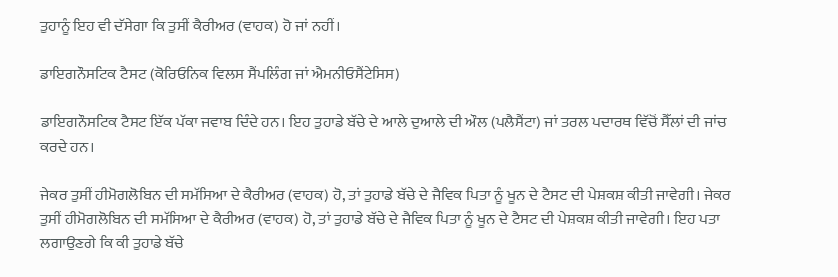ਤੁਹਾਨੂੰ ਇਹ ਵੀ ਦੱਸੇਗਾ ਕਿ ਤੁਸੀਂ ਕੈਰੀਅਰ (ਵਾਹਕ) ਹੋ ਜਾਂ ਨਹੀਂ।

ਡਾਇਗਨੌਸਟਿਕ ਟੈਸਟ (ਕੋਰਿਓਨਿਕ ਵਿਲਸ ਸੈਂਪਲਿੰਗ ਜਾਂ ਐਮਨੀਓਸੈਂਟੇਸਿਸ)

ਡਾਇਗਨੌਸਟਿਕ ਟੈਸਟ ਇੱਕ ਪੱਕਾ ਜਵਾਬ ਦਿੰਦੇ ਹਨ। ਇਹ ਤੁਹਾਡੇ ਬੱਚੇ ਦੇ ਆਲੇ ਦੁਆਲੇ ਦੀ ਔਲ (ਪਲੈਸੈਂਟਾ) ਜਾਂ ਤਰਲ ਪਦਾਰਥ ਵਿੱਚੋਂ ਸੈੱਲਾਂ ਦੀ ਜਾਂਚ ਕਰਦੇ ਹਨ।

ਜੇਕਰ ਤੁਸੀਂ ਹੀਮੋਗਲੋਬਿਨ ਦੀ ਸਮੱਸਿਆ ਦੇ ਕੈਰੀਅਰ (ਵਾਹਕ) ਹੋ, ਤਾਂ ਤੁਹਾਡੇ ਬੱਚੇ ਦੇ ਜੈਵਿਕ ਪਿਤਾ ਨੂੰ ਖੂਨ ਦੇ ਟੈਸਟ ਦੀ ਪੇਸ਼ਕਸ਼ ਕੀਤੀ ਜਾਵੇਗੀ। ਜੇਕਰ ਤੁਸੀਂ ਹੀਮੋਗਲੋਬਿਨ ਦੀ ਸਮੱਸਿਆ ਦੇ ਕੈਰੀਅਰ (ਵਾਹਕ) ਹੋ, ਤਾਂ ਤੁਹਾਡੇ ਬੱਚੇ ਦੇ ਜੈਵਿਕ ਪਿਤਾ ਨੂੰ ਖੂਨ ਦੇ ਟੈਸਟ ਦੀ ਪੇਸ਼ਕਸ਼ ਕੀਤੀ ਜਾਵੇਗੀ। ਇਹ ਪਤਾ ਲਗਾਉਣਗੇ ਕਿ ਕੀ ਤੁਹਾਡੇ ਬੱਚੇ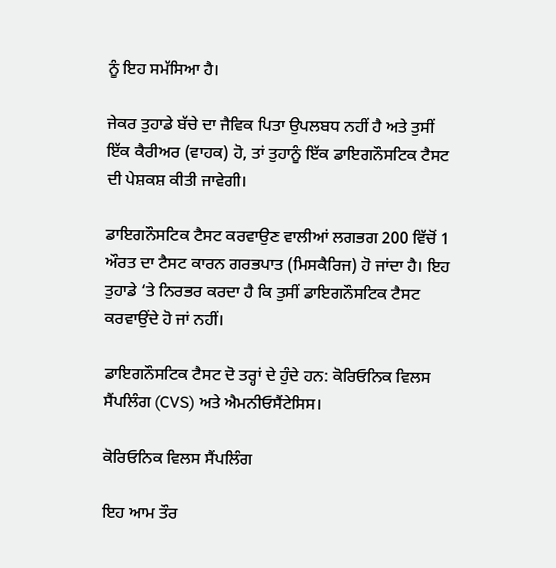ਨੂੰ ਇਹ ਸਮੱਸਿਆ ਹੈ।

ਜੇਕਰ ਤੁਹਾਡੇ ਬੱਚੇ ਦਾ ਜੈਵਿਕ ਪਿਤਾ ਉਪਲਬਧ ਨਹੀਂ ਹੈ ਅਤੇ ਤੁਸੀਂ ਇੱਕ ਕੈਰੀਅਰ (ਵਾਹਕ) ਹੋ, ਤਾਂ ਤੁਹਾਨੂੰ ਇੱਕ ਡਾਇਗਨੌਸਟਿਕ ਟੈਸਟ ਦੀ ਪੇਸ਼ਕਸ਼ ਕੀਤੀ ਜਾਵੇਗੀ।

ਡਾਇਗਨੌਸਟਿਕ ਟੈਸਟ ਕਰਵਾਉਣ ਵਾਲੀਆਂ ਲਗਭਗ 200 ਵਿੱਚੋਂ 1 ਔਰਤ ਦਾ ਟੈਸਟ ਕਾਰਨ ਗਰਭਪਾਤ (ਮਿਸਕੈਰਿਜ) ਹੋ ਜਾਂਦਾ ਹੈ। ਇਹ ਤੁਹਾਡੇ ‘ਤੇ ਨਿਰਭਰ ਕਰਦਾ ਹੈ ਕਿ ਤੁਸੀਂ ਡਾਇਗਨੌਸਟਿਕ ਟੈਸਟ ਕਰਵਾਉਂਦੇ ਹੋ ਜਾਂ ਨਹੀਂ।

ਡਾਇਗਨੌਸਟਿਕ ਟੈਸਟ ਦੋ ਤਰ੍ਹਾਂ ਦੇ ਹੁੰਦੇ ਹਨ: ਕੋਰਿਓਨਿਕ ਵਿਲਸ ਸੈਂਪਲਿੰਗ (CVS) ਅਤੇ ਐਮਨੀਓਸੈਂਟੇਸਿਸ।

ਕੋਰਿਓਨਿਕ ਵਿਲਸ ਸੈਂਪਲਿੰਗ

ਇਹ ਆਮ ਤੌਰ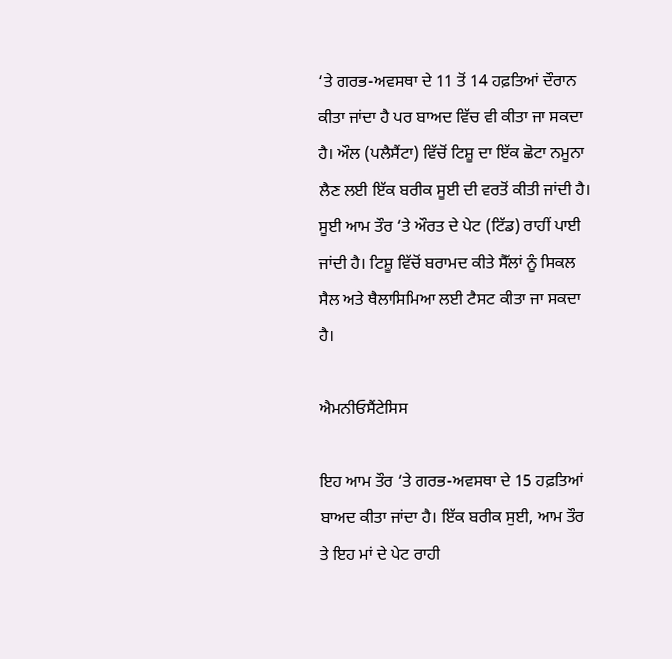‘ਤੇ ਗਰਭ-ਅਵਸਥਾ ਦੇ 11 ਤੋਂ 14 ਹਫ਼ਤਿਆਂ ਦੌਰਾਨ ਕੀਤਾ ਜਾਂਦਾ ਹੈ ਪਰ ਬਾਅਦ ਵਿੱਚ ਵੀ ਕੀਤਾ ਜਾ ਸਕਦਾ ਹੈ। ਔਲ (ਪਲੈਸੈਂਟਾ) ਵਿੱਚੋਂ ਟਿਸ਼ੂ ਦਾ ਇੱਕ ਛੋਟਾ ਨਮੂਨਾ ਲੈਣ ਲਈ ਇੱਕ ਬਰੀਕ ਸੂਈ ਦੀ ਵਰਤੋਂ ਕੀਤੀ ਜਾਂਦੀ ਹੈ। ਸੂਈ ਆਮ ਤੌਰ ‘ਤੇ ਔਰਤ ਦੇ ਪੇਟ (ਟਿੱਡ) ਰਾਹੀਂ ਪਾਈ ਜਾਂਦੀ ਹੈ। ਟਿਸ਼ੂ ਵਿੱਚੋਂ ਬਰਾਮਦ ਕੀਤੇ ਸੈੱਲਾਂ ਨੂੰ ਸਿਕਲ ਸੈਲ ਅਤੇ ਥੈਲਾਸਿਮਿਆ ਲਈ ਟੈਸਟ ਕੀਤਾ ਜਾ ਸਕਦਾ ਹੈ।

ਐਮਨੀਓਸੈਂਟੇਸਿਸ

ਇਹ ਆਮ ਤੌਰ ‘ਤੇ ਗਰਭ-ਅਵਸਥਾ ਦੇ 15 ਹਫ਼ਤਿਆਂ ਬਾਅਦ ਕੀਤਾ ਜਾਂਦਾ ਹੈ। ਇੱਕ ਬਰੀਕ ਸੁਈ, ਆਮ ਤੌਰ ਤੇ ਇਹ ਮਾਂ ਦੇ ਪੇਟ ਰਾਹੀ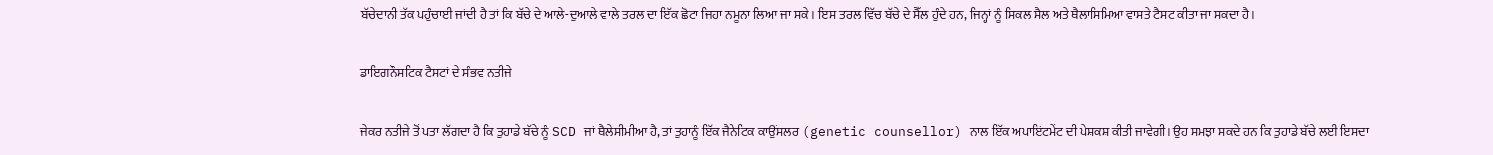ਬੱਚੇਦਾਨੀ ਤੱਕ ਪਹੁੰਚਾਈ ਜਾਂਦੀ ਹੈ ਤਾਂ ਕਿ ਬੱਚੇ ਦੇ ਆਲੇ-ਦੁਆਲੇ ਵਾਲੇ ਤਰਲ ਦਾ ਇੱਕ ਛੋਟਾ ਜਿਹਾ ਨਮੂਨਾ ਲਿਆ ਜਾ ਸਕੇ। ਇਸ ਤਰਲ ਵਿੱਚ ਬੱਚੇ ਦੇ ਸੈੱਲ ਹੁੰਦੇ ਹਨ, ਜਿਨ੍ਹਾਂ ਨੂੰ ਸਿਕਲ ਸੈਲ ਅਤੇ ਥੈਲਾਸਿਮਿਆ ਵਾਸਤੇ ਟੈਸਟ ਕੀਤਾ ਜਾ ਸਕਦਾ ਹੈ।

ਡਾਇਗਨੌਸਟਿਕ ਟੈਸਟਾਂ ਦੇ ਸੰਭਵ ਨਤੀਜੇ

ਜੇਕਰ ਨਤੀਜੇ ਤੋਂ ਪਤਾ ਲੱਗਦਾ ਹੈ ਕਿ ਤੁਹਾਡੇ ਬੱਚੇ ਨੂੰ SCD ਜਾਂ ਥੈਲੇਸੀਮੀਆ ਹੈ, ਤਾਂ ਤੁਹਾਨੂੰ ਇੱਕ ਜੈਨੇਟਿਕ ਕਾਉਂਸਲਰ (genetic counsellor) ਨਾਲ ਇੱਕ ਅਪਾਇਂਟਮੇਂਟ ਦੀ ਪੇਸ਼ਕਸ਼ ਕੀਤੀ ਜਾਵੇਗੀ। ਉਹ ਸਮਝਾ ਸਕਦੇ ਹਨ ਕਿ ਤੁਹਾਡੇ ਬੱਚੇ ਲਈ ਇਸਦਾ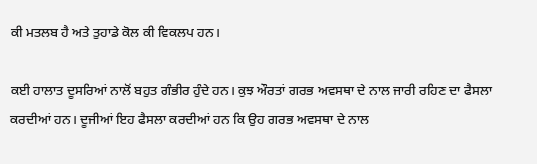ਕੀ ਮਤਲਬ ਹੈ ਅਤੇ ਤੁਹਾਡੇ ਕੋਲ ਕੀ ਵਿਕਲਪ ਹਨ।

ਕਈ ਹਾਲਾਤ ਦੂਸਰਿਆਂ ਨਾਲੋਂ ਬਹੁਤ ਗੰਭੀਰ ਹੁੰਦੇ ਹਨ। ਕੁਝ ਔਰਤਾਂ ਗਰਭ ਅਵਸਥਾ ਦੇ ਨਾਲ ਜਾਰੀ ਰਹਿਣ ਦਾ ਫੈਸਲਾ ਕਰਦੀਆਂ ਹਨ। ਦੂਜੀਆਂ ਇਹ ਫੈਸਲਾ ਕਰਦੀਆਂ ਹਨ ਕਿ ਉਹ ਗਰਭ ਅਵਸਥਾ ਦੇ ਨਾਲ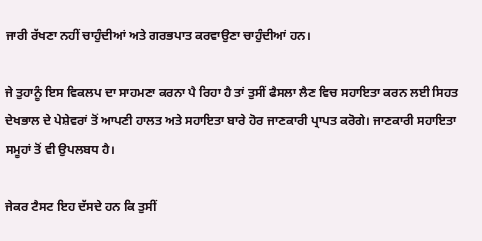ਜਾਰੀ ਰੱਖਣਾ ਨਹੀਂ ਚਾਹੁੰਦੀਆਂ ਅਤੇ ਗਰਭਪਾਤ ਕਰਵਾਉਣਾ ਚਾਹੁੰਦੀਆਂ ਹਨ।

ਜੇ ਤੁਹਾਨੂੰ ਇਸ ਵਿਕਲਪ ਦਾ ਸਾਹਮਣਾ ਕਰਨਾ ਪੈ ਰਿਹਾ ਹੈ ਤਾਂ ਤੁਸੀਂ ਫੈਸਲਾ ਲੈਣ ਵਿਚ ਸਹਾਇਤਾ ਕਰਨ ਲਈ ਸਿਹਤ ਦੇਖਭਾਲ ਦੇ ਪੇਸ਼ੇਵਰਾਂ ਤੋਂ ਆਪਣੀ ਹਾਲਤ ਅਤੇ ਸਹਾਇਤਾ ਬਾਰੇ ਹੋਰ ਜਾਣਕਾਰੀ ਪ੍ਰਾਪਤ ਕਰੋਗੇ। ਜਾਣਕਾਰੀ ਸਹਾਇਤਾ ਸਮੂਹਾਂ ਤੋਂ ਵੀ ਉਪਲਬਧ ਹੈ।

ਜੇਕਰ ਟੈਸਟ ਇਹ ਦੱਸਦੇ ਹਨ ਕਿ ਤੁਸੀਂ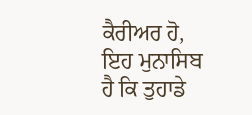ਕੈਰੀਅਰ ਹੋ, ਇਹ ਮੁਨਾਸਿਬ ਹੈ ਕਿ ਤੁਹਾਡੇ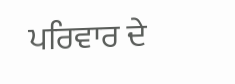ਪਰਿਵਾਰ ਦੇ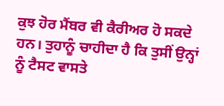ਕੁਝ ਹੋਰ ਮੈਂਬਰ ਵੀ ਕੈਰੀਅਰ ਹੋ ਸਕਦੇ ਹਨ। ਤੁਹਾਨੂੰ ਚਾਹੀਦਾ ਹੈ ਕਿ ਤੁਸੀਂ ਉਨ੍ਹਾਂ ਨੂੰ ਟੈਸਟ ਵਾਸਤੇ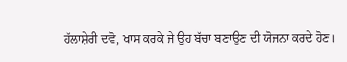ਹੱਲਾਸ਼ੇਰੀ ਦਵੋ, ਖਾਸ ਕਰਕੇ ਜੇ ਉਹ ਬੱਚਾ ਬਣਾਉਣ ਦੀ ਯੋਜਨਾ ਕਰਦੇ ਹੋਣ।